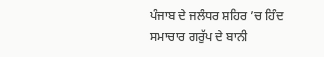ਪੰਜਾਬ ਦੇ ਜਲੰਧਰ ਸ਼ਹਿਰ ’ਚ ਹਿੰਦ ਸਮਾਚਾਰ ਗਰੁੱਪ ਦੇ ਬਾਨੀ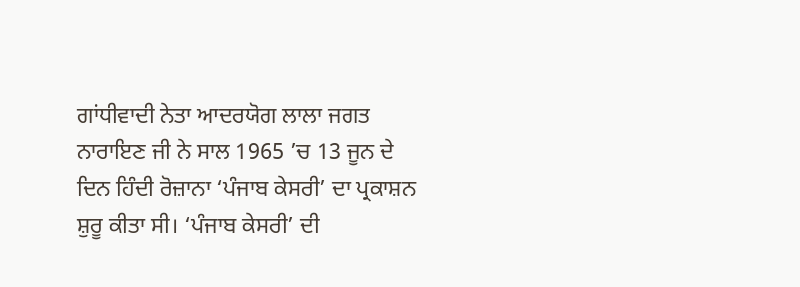ਗਾਂਧੀਵਾਦੀ ਨੇਤਾ ਆਦਰਯੋਗ ਲਾਲਾ ਜਗਤ ਨਾਰਾਇਣ ਜੀ ਨੇ ਸਾਲ 1965 ’ਚ 13 ਜੂਨ ਦੇ ਦਿਨ ਹਿੰਦੀ ਰੋਜ਼ਾਨਾ ‘ਪੰਜਾਬ ਕੇਸਰੀ’ ਦਾ ਪ੍ਰਕਾਸ਼ਨ ਸ਼ੁਰੂ ਕੀਤਾ ਸੀ। ‘ਪੰਜਾਬ ਕੇਸਰੀ’ ਦੀ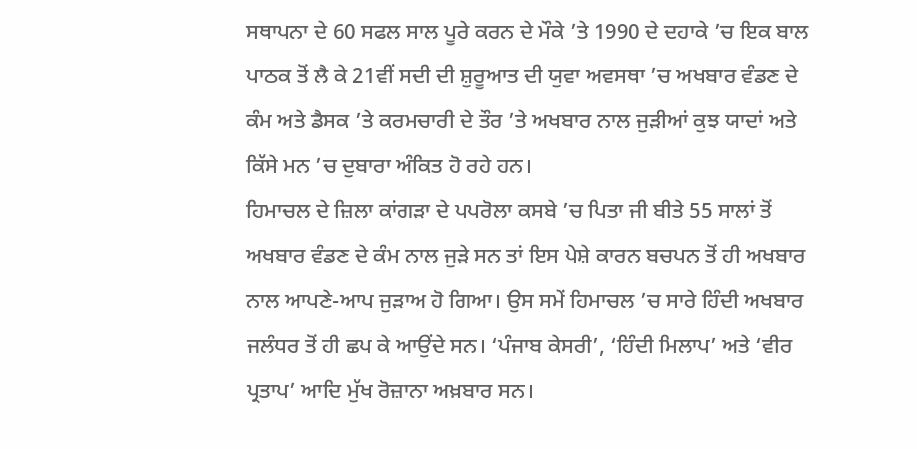ਸਥਾਪਨਾ ਦੇ 60 ਸਫਲ ਸਾਲ ਪੂਰੇ ਕਰਨ ਦੇ ਮੌਕੇ ’ਤੇ 1990 ਦੇ ਦਹਾਕੇ ’ਚ ਇਕ ਬਾਲ ਪਾਠਕ ਤੋਂ ਲੈ ਕੇ 21ਵੀਂ ਸਦੀ ਦੀ ਸ਼ੁਰੂਆਤ ਦੀ ਯੁਵਾ ਅਵਸਥਾ ’ਚ ਅਖਬਾਰ ਵੰਡਣ ਦੇ ਕੰਮ ਅਤੇ ਡੈਸਕ ’ਤੇ ਕਰਮਚਾਰੀ ਦੇ ਤੌਰ ’ਤੇ ਅਖਬਾਰ ਨਾਲ ਜੁੜੀਆਂ ਕੁਝ ਯਾਦਾਂ ਅਤੇ ਕਿੱਸੇ ਮਨ ’ਚ ਦੁਬਾਰਾ ਅੰਕਿਤ ਹੋ ਰਹੇ ਹਨ।
ਹਿਮਾਚਲ ਦੇ ਜ਼ਿਲਾ ਕਾਂਗੜਾ ਦੇ ਪਪਰੋਲਾ ਕਸਬੇ ’ਚ ਪਿਤਾ ਜੀ ਬੀਤੇ 55 ਸਾਲਾਂ ਤੋਂ ਅਖਬਾਰ ਵੰਡਣ ਦੇ ਕੰਮ ਨਾਲ ਜੁੜੇ ਸਨ ਤਾਂ ਇਸ ਪੇਸ਼ੇ ਕਾਰਨ ਬਚਪਨ ਤੋਂ ਹੀ ਅਖਬਾਰ ਨਾਲ ਆਪਣੇ-ਆਪ ਜੁੜਾਅ ਹੋ ਗਿਆ। ਉਸ ਸਮੇਂ ਹਿਮਾਚਲ ’ਚ ਸਾਰੇ ਹਿੰਦੀ ਅਖਬਾਰ ਜਲੰਧਰ ਤੋਂ ਹੀ ਛਪ ਕੇ ਆਉਂਦੇ ਸਨ। ‘ਪੰਜਾਬ ਕੇਸਰੀ’, ‘ਹਿੰਦੀ ਮਿਲਾਪ’ ਅਤੇ ‘ਵੀਰ ਪ੍ਰਤਾਪ’ ਆਦਿ ਮੁੱਖ ਰੋਜ਼ਾਨਾ ਅਖ਼ਬਾਰ ਸਨ।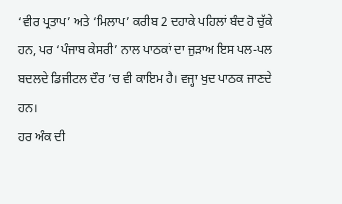‘ਵੀਰ ਪ੍ਰਤਾਪ’ ਅਤੇ ‘ਮਿਲਾਪ’ ਕਰੀਬ 2 ਦਹਾਕੇ ਪਹਿਲਾਂ ਬੰਦ ਹੋ ਚੁੱਕੇ ਹਨ, ਪਰ ‘ਪੰਜਾਬ ਕੇਸਰੀ’ ਨਾਲ ਪਾਠਕਾਂ ਦਾ ਜੁੜਾਅ ਇਸ ਪਲ-ਪਲ ਬਦਲਦੇ ਡਿਜੀਟਲ ਦੌਰ ’ਚ ਵੀ ਕਾਇਮ ਹੈ। ਵਜ੍ਹਾ ਖੁਦ ਪਾਠਕ ਜਾਣਦੇ ਹਨ।
ਹਰ ਅੰਕ ਦੀ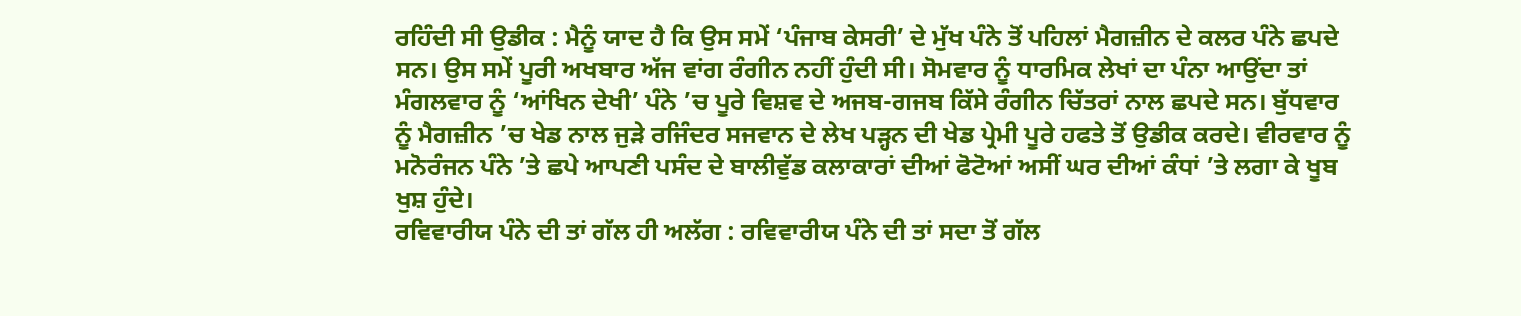ਰਹਿੰਦੀ ਸੀ ਉਡੀਕ : ਮੈਨੂੰ ਯਾਦ ਹੈ ਕਿ ਉਸ ਸਮੇਂ ‘ਪੰਜਾਬ ਕੇਸਰੀ’ ਦੇ ਮੁੱਖ ਪੰਨੇ ਤੋਂ ਪਹਿਲਾਂ ਮੈਗਜ਼ੀਨ ਦੇ ਕਲਰ ਪੰਨੇ ਛਪਦੇ ਸਨ। ਉਸ ਸਮੇਂ ਪੂਰੀ ਅਖਬਾਰ ਅੱਜ ਵਾਂਗ ਰੰਗੀਨ ਨਹੀਂ ਹੁੰਦੀ ਸੀ। ਸੋਮਵਾਰ ਨੂੰ ਧਾਰਮਿਕ ਲੇਖਾਂ ਦਾ ਪੰਨਾ ਆਉਂਦਾ ਤਾਂ ਮੰਗਲਵਾਰ ਨੂੰ ‘ਆਂਖਿਨ ਦੇਖੀ’ ਪੰਨੇ ’ਚ ਪੂਰੇ ਵਿਸ਼ਵ ਦੇ ਅਜਬ-ਗਜਬ ਕਿੱਸੇ ਰੰਗੀਨ ਚਿੱਤਰਾਂ ਨਾਲ ਛਪਦੇ ਸਨ। ਬੁੱਧਵਾਰ ਨੂੰ ਮੈਗਜ਼ੀਨ ’ਚ ਖੇਡ ਨਾਲ ਜੁੜੇ ਰਜਿੰਦਰ ਸਜਵਾਨ ਦੇ ਲੇਖ ਪੜ੍ਹਨ ਦੀ ਖੇਡ ਪ੍ਰੇਮੀ ਪੂਰੇ ਹਫਤੇ ਤੋਂ ਉਡੀਕ ਕਰਦੇ। ਵੀਰਵਾਰ ਨੂੰ ਮਨੋਰੰਜਨ ਪੰਨੇ ’ਤੇ ਛਪੇ ਆਪਣੀ ਪਸੰਦ ਦੇ ਬਾਲੀਵੁੱਡ ਕਲਾਕਾਰਾਂ ਦੀਆਂ ਫੋਟੋਆਂ ਅਸੀਂ ਘਰ ਦੀਆਂ ਕੰਧਾਂ ’ਤੇ ਲਗਾ ਕੇ ਖੂਬ ਖੁਸ਼ ਹੁੰਦੇ।
ਰਵਿਵਾਰੀਯ ਪੰਨੇ ਦੀ ਤਾਂ ਗੱਲ ਹੀ ਅਲੱਗ : ਰਵਿਵਾਰੀਯ ਪੰਨੇ ਦੀ ਤਾਂ ਸਦਾ ਤੋਂ ਗੱਲ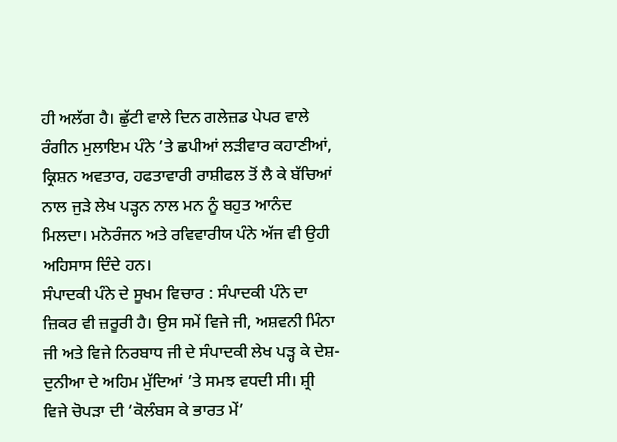ਹੀ ਅਲੱਗ ਹੈ। ਛੁੱਟੀ ਵਾਲੇ ਦਿਨ ਗਲੇਜ਼ਡ ਪੇਪਰ ਵਾਲੇ ਰੰਗੀਨ ਮੁਲਾਇਮ ਪੰਨੇ ’ਤੇ ਛਪੀਆਂ ਲੜੀਵਾਰ ਕਹਾਣੀਆਂ, ਕ੍ਰਿਸ਼ਨ ਅਵਤਾਰ, ਹਫਤਾਵਾਰੀ ਰਾਸ਼ੀਫਲ ਤੋਂ ਲੈ ਕੇ ਬੱਚਿਆਂ ਨਾਲ ਜੁੜੇ ਲੇਖ ਪੜ੍ਹਨ ਨਾਲ ਮਨ ਨੂੰ ਬਹੁਤ ਆਨੰਦ ਮਿਲਦਾ। ਮਨੋਰੰਜਨ ਅਤੇ ਰਵਿਵਾਰੀਯ ਪੰਨੇ ਅੱਜ ਵੀ ਉਹੀ ਅਹਿਸਾਸ ਦਿੰਦੇ ਹਨ।
ਸੰਪਾਦਕੀ ਪੰਨੇ ਦੇ ਸੂਖਮ ਵਿਚਾਰ : ਸੰਪਾਦਕੀ ਪੰਨੇ ਦਾ ਜ਼ਿਕਰ ਵੀ ਜ਼ਰੂਰੀ ਹੈ। ਉਸ ਸਮੇਂ ਵਿਜੇ ਜੀ, ਅਸ਼ਵਨੀ ਮਿੰਨਾ ਜੀ ਅਤੇ ਵਿਜੇ ਨਿਰਬਾਧ ਜੀ ਦੇ ਸੰਪਾਦਕੀ ਲੇਖ ਪੜ੍ਹ ਕੇ ਦੇਸ਼-ਦੁਨੀਆ ਦੇ ਅਹਿਮ ਮੁੱਦਿਆਂ ’ਤੇ ਸਮਝ ਵਧਦੀ ਸੀ। ਸ਼੍ਰੀ ਵਿਜੇ ਚੋਪੜਾ ਦੀ ‘ਕੋਲੰਬਸ ਕੇ ਭਾਰਤ ਮੇਂ’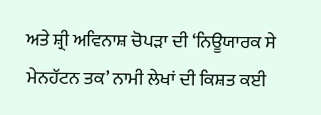ਅਤੇ ਸ਼੍ਰੀ ਅਵਿਨਾਸ਼ ਚੋਪੜਾ ਦੀ ‘ਨਿਊਯਾਰਕ ਸੇ ਮੇਨਹੱਟਨ ਤਕ’ ਨਾਮੀ ਲੇਖਾਂ ਦੀ ਕਿਸ਼ਤ ਕਈ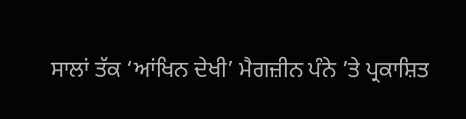ਸਾਲਾਂ ਤੱਕ ‘ਆਂਖਿਨ ਦੇਖੀ’ ਮੈਗਜ਼ੀਨ ਪੰਨੇ ’ਤੇ ਪ੍ਰਕਾਸ਼ਿਤ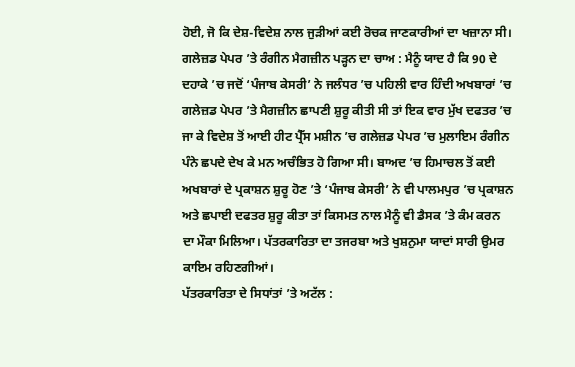ਹੋਈ, ਜੋ ਕਿ ਦੇਸ਼-ਵਿਦੇਸ਼ ਨਾਲ ਜੁੜੀਆਂ ਕਈ ਰੋਚਕ ਜਾਣਕਾਰੀਆਂ ਦਾ ਖਜ਼ਾਨਾ ਸੀ।
ਗਲੇਜ਼ਡ ਪੇਪਰ ’ਤੇ ਰੰਗੀਨ ਮੈਗਜ਼ੀਨ ਪੜ੍ਹਨ ਦਾ ਚਾਅ : ਮੈਨੂੰ ਯਾਦ ਹੈ ਕਿ 90 ਦੇ ਦਹਾਕੇ ’ਚ ਜਦੋਂ ‘ਪੰਜਾਬ ਕੇਸਰੀ’ ਨੇ ਜਲੰਧਰ ’ਚ ਪਹਿਲੀ ਵਾਰ ਹਿੰਦੀ ਅਖਬਾਰਾਂ ’ਚ ਗਲੇਜ਼ਡ ਪੇਪਰ ’ਤੇ ਮੈਗਜ਼ੀਨ ਛਾਪਣੀ ਸ਼ੁਰੂ ਕੀਤੀ ਸੀ ਤਾਂ ਇਕ ਵਾਰ ਮੁੱਖ ਦਫਤਰ ’ਚ ਜਾ ਕੇ ਵਿਦੇਸ਼ ਤੋਂ ਆਈ ਹੀਟ ਪ੍ਰੈੱਸ ਮਸ਼ੀਨ ’ਚ ਗਲੇਜ਼ਡ ਪੇਪਰ ’ਚ ਮੁਲਾਇਮ ਰੰਗੀਨ ਪੰਨੇ ਛਪਦੇ ਦੇਖ ਕੇ ਮਨ ਅਚੰਭਿਤ ਹੋ ਗਿਆ ਸੀ। ਬਾਅਦ ’ਚ ਹਿਮਾਚਲ ਤੋਂ ਕਈ ਅਖਬਾਰਾਂ ਦੇ ਪ੍ਰਕਾਸ਼ਨ ਸ਼ੁਰੂ ਹੋਣ ’ਤੇ ‘ਪੰਜਾਬ ਕੇਸਰੀ’ ਨੇ ਵੀ ਪਾਲਮਪੁਰ ’ਚ ਪ੍ਰਕਾਸ਼ਨ ਅਤੇ ਛਪਾਈ ਦਫਤਰ ਸ਼ੁਰੂ ਕੀਤਾ ਤਾਂ ਕਿਸਮਤ ਨਾਲ ਮੈਨੂੰ ਵੀ ਡੈਸਕ ’ਤੇ ਕੰਮ ਕਰਨ ਦਾ ਮੌਕਾ ਮਿਲਿਆ। ਪੱਤਰਕਾਰਿਤਾ ਦਾ ਤਜਰਬਾ ਅਤੇ ਖੁਸ਼ਨੁਮਾ ਯਾਦਾਂ ਸਾਰੀ ਉਮਰ ਕਾਇਮ ਰਹਿਣਗੀਆਂ।
ਪੱਤਰਕਾਰਿਤਾ ਦੇ ਸਿਧਾਂਤਾਂ ’ਤੇ ਅਟੱਲ :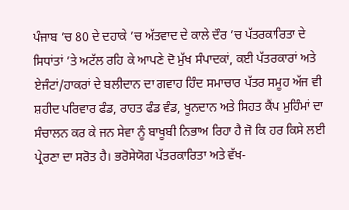ਪੰਜਾਬ ’ਚ 80 ਦੇ ਦਹਾਕੇ ’ਚ ਅੱਤਵਾਦ ਦੇ ਕਾਲੇ ਦੌਰ ’ਚ ਪੱਤਰਕਾਰਿਤਾ ਦੇ ਸਿਧਾਂਤਾਂ ’ਤੇ ਅਟੱਲ ਰਹਿ ਕੇ ਆਪਣੇ ਦੋ ਮੁੱਖ ਸੰਪਾਦਕਾਂ, ਕਈ ਪੱਤਰਕਾਰਾਂ ਅਤੇ ਏਜੰਟਾਂ/ਹਾਕਰਾਂ ਦੇ ਬਲੀਦਾਨ ਦਾ ਗਵਾਹ ਹਿੰਦ ਸਮਾਚਾਰ ਪੱਤਰ ਸਮੂਹ ਅੱਜ ਵੀ ਸ਼ਹੀਦ ਪਰਿਵਾਰ ਫੰਡ, ਰਾਹਤ ਫੰਡ ਵੰਡ, ਖੂਨਦਾਨ ਅਤੇ ਸਿਹਤ ਕੈਂਪ ਮੁਹਿੰਮਾਂ ਦਾ ਸੰਚਾਲਨ ਕਰ ਕੇ ਜਨ ਸੇਵਾ ਨੂੰ ਬਾਖੂਬੀ ਨਿਭਾਅ ਰਿਹਾ ਹੈ ਜੋ ਕਿ ਹਰ ਕਿਸੇ ਲਈ ਪ੍ਰੇਰਣਾ ਦਾ ਸਰੋਤ ਹੈ। ਭਰੋਸੇਯੋਗ ਪੱਤਰਕਾਰਿਤਾ ਅਤੇ ਵੱਖ-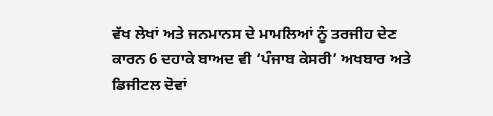ਵੱਖ ਲੇਖਾਂ ਅਤੇ ਜਨਮਾਨਸ ਦੇ ਮਾਮਲਿਆਂ ਨੂੰ ਤਰਜੀਹ ਦੇਣ ਕਾਰਨ 6 ਦਹਾਕੇ ਬਾਅਦ ਵੀ ‘ਪੰਜਾਬ ਕੇਸਰੀ’ ਅਖਬਾਰ ਅਤੇ ਡਿਜੀਟਲ ਦੋਵਾਂ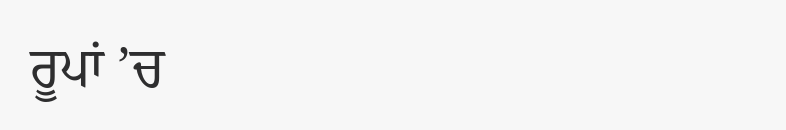ਰੂਪਾਂ ’ਚ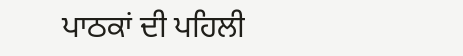ਪਾਠਕਾਂ ਦੀ ਪਹਿਲੀ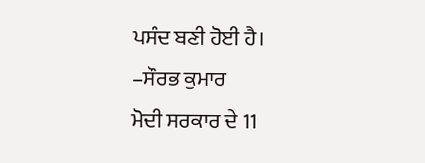ਪਸੰਦ ਬਣੀ ਹੋਈ ਹੈ।
–ਸੌਰਭ ਕੁਮਾਰ
ਮੋਦੀ ਸਰਕਾਰ ਦੇ 11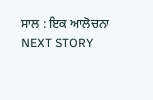ਸਾਲ : ਇਕ ਆਲੋਚਨਾ
NEXT STORY